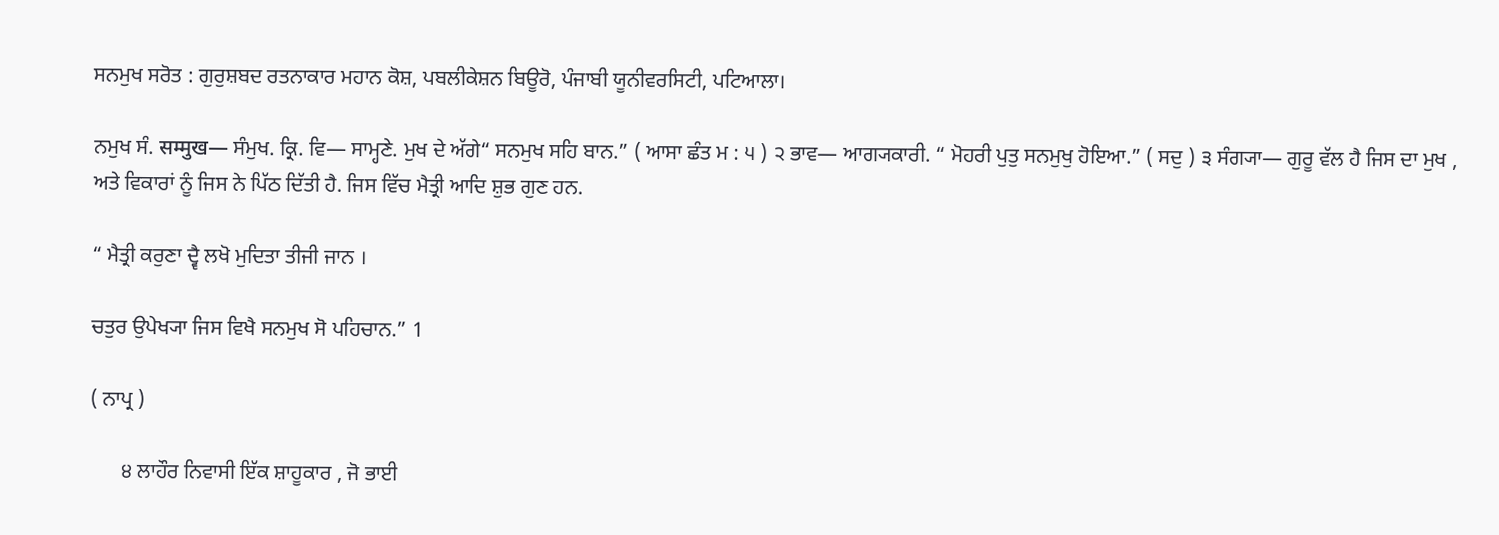ਸਨਮੁਖ ਸਰੋਤ : ਗੁਰੁਸ਼ਬਦ ਰਤਨਾਕਾਰ ਮਹਾਨ ਕੋਸ਼, ਪਬਲੀਕੇਸ਼ਨ ਬਿਊਰੋ, ਪੰਜਾਬੀ ਯੂਨੀਵਰਸਿਟੀ, ਪਟਿਆਲਾ।

ਨਮੁਖ ਸੰ. सम्मुख— ਸੰਮੁਖ. ਕ੍ਰਿ. ਵਿ— ਸਾਮ੍ਹਣੇ. ਮੁਖ ਦੇ ਅੱਗੇ“ ਸਨਮੁਖ ਸਹਿ ਬਾਨ.” ( ਆਸਾ ਛੰਤ ਮ : ੫ ) ੨ ਭਾਵ— ਆਗ੍ਯਕਾਰੀ. “ ਮੋਹਰੀ ਪੁਤੁ ਸਨਮੁਖੁ ਹੋਇਆ.” ( ਸਦੁ ) ੩ ਸੰਗ੍ਯਾ— ਗੁਰੂ ਵੱਲ ਹੈ ਜਿਸ ਦਾ ਮੁਖ , ਅਤੇ ਵਿਕਾਰਾਂ ਨੂੰ ਜਿਸ ਨੇ ਪਿੱਠ ਦਿੱਤੀ ਹੈ. ਜਿਸ ਵਿੱਚ ਮੈਤ੍ਰੀ ਆਦਿ ਸ਼ੁਭ ਗੁਣ ਹਨ.

“ ਮੈਤ੍ਰੀ ਕਰੁਣਾ ਦ੍ਵੈ ਲਖੋ ਮੁਦਿਤਾ ਤੀਜੀ ਜਾਨ ।

ਚਤੁਰ ਉਪੇਖ੍ਯਾ ਜਿਸ ਵਿਖੈ ਸਨਮੁਖ ਸੋ ਪਹਿਚਾਨ.” 1

( ਨਾਪ੍ਰ )

      ੪ ਲਾਹੌਰ ਨਿਵਾਸੀ ਇੱਕ ਸ਼ਾਹੂਕਾਰ , ਜੋ ਭਾਈ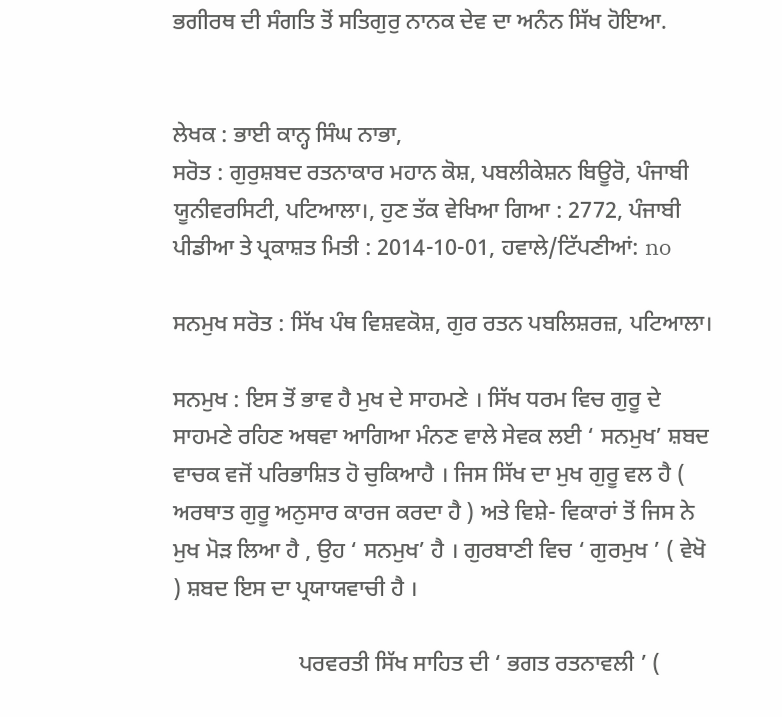ਭਗੀਰਥ ਦੀ ਸੰਗਤਿ ਤੋਂ ਸਤਿਗੁਰੁ ਨਾਨਕ ਦੇਵ ਦਾ ਅਨੰਨ ਸਿੱਖ ਹੋਇਆ.


ਲੇਖਕ : ਭਾਈ ਕਾਨ੍ਹ ਸਿੰਘ ਨਾਭਾ,
ਸਰੋਤ : ਗੁਰੁਸ਼ਬਦ ਰਤਨਾਕਾਰ ਮਹਾਨ ਕੋਸ਼, ਪਬਲੀਕੇਸ਼ਨ ਬਿਊਰੋ, ਪੰਜਾਬੀ ਯੂਨੀਵਰਸਿਟੀ, ਪਟਿਆਲਾ।, ਹੁਣ ਤੱਕ ਵੇਖਿਆ ਗਿਆ : 2772, ਪੰਜਾਬੀ ਪੀਡੀਆ ਤੇ ਪ੍ਰਕਾਸ਼ਤ ਮਿਤੀ : 2014-10-01, ਹਵਾਲੇ/ਟਿੱਪਣੀਆਂ: no

ਸਨਮੁਖ ਸਰੋਤ : ਸਿੱਖ ਪੰਥ ਵਿਸ਼ਵਕੋਸ਼, ਗੁਰ ਰਤਨ ਪਬਲਿਸ਼ਰਜ਼, ਪਟਿਆਲਾ।

ਸਨਮੁਖ : ਇਸ ਤੋਂ ਭਾਵ ਹੈ ਮੁਖ ਦੇ ਸਾਹਮਣੇ । ਸਿੱਖ ਧਰਮ ਵਿਚ ਗੁਰੂ ਦੇ ਸਾਹਮਣੇ ਰਹਿਣ ਅਥਵਾ ਆਗਿਆ ਮੰਨਣ ਵਾਲੇ ਸੇਵਕ ਲਈ ‘ ਸਨਮੁਖ’ ਸ਼ਬਦ ਵਾਚਕ ਵਜੋਂ ਪਰਿਭਾਸ਼ਿਤ ਹੋ ਚੁਕਿਆਹੈ । ਜਿਸ ਸਿੱਖ ਦਾ ਮੁਖ ਗੁਰੂ ਵਲ ਹੈ ( ਅਰਥਾਤ ਗੁਰੂ ਅਨੁਸਾਰ ਕਾਰਜ ਕਰਦਾ ਹੈ ) ਅਤੇ ਵਿਸ਼ੇ- ਵਿਕਾਰਾਂ ਤੋਂ ਜਿਸ ਨੇ ਮੁਖ ਮੋੜ ਲਿਆ ਹੈ , ਉਹ ‘ ਸਨਮੁਖ’ ਹੈ । ਗੁਰਬਾਣੀ ਵਿਚ ‘ ਗੁਰਮੁਖ ’ ( ਵੇਖੋ ) ਸ਼ਬਦ ਇਸ ਦਾ ਪ੍ਰਯਾਯਵਾਚੀ ਹੈ ।

                      ਪਰਵਰਤੀ ਸਿੱਖ ਸਾਹਿਤ ਦੀ ‘ ਭਗਤ ਰਤਨਾਵਲੀ ’ (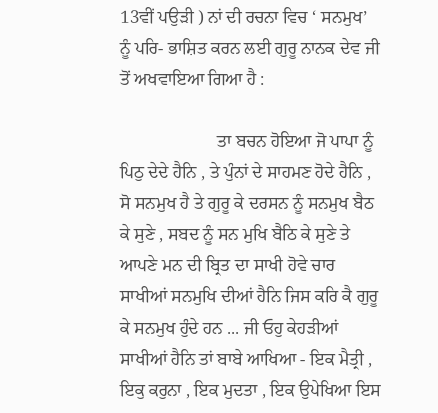13ਵੀਂ ਪਉੜੀ ) ਨਾਂ ਦੀ ਰਚਨਾ ਵਿਚ ‘ ਸਨਮੁਖ’ ਨੂੰ ਪਰਿ- ਭਾਸ਼ਿਤ ਕਰਨ ਲਈ ਗੁਰੂ ਨਾਨਕ ਦੇਵ ਜੀ ਤੋਂ ਅਖਵਾਇਆ ਗਿਆ ਹੈ :

                      ਤਾ ਬਚਨ ਹੋਇਆ ਜੋ ਪਾਪਾ ਨੂੰ ਪਿਠੁ ਦੇਦੇ ਹੈਨਿ , ਤੇ ਪੁੰਨਾਂ ਦੇ ਸਾਹਮਣ ਹੋਦੇ ਹੈਨਿ , ਸੋ ਸਨਮੁਖ ਹੈ ਤੇ ਗੁਰੂ ਕੇ ਦਰਸਨ ਨੂੰ ਸਨਮੁਖ ਬੈਠ ਕੇ ਸੁਣੇ , ਸਬਦ ਨੂੰ ਸਨ ਮੁਖਿ ਬੈਠਿ ਕੇ ਸੁਣੇ ਤੇ ਆਪਣੇ ਮਨ ਦੀ ਬ੍ਰਿਤ ਦਾ ਸਾਖੀ ਹੋਵੇ ਚਾਰ ਸਾਖੀਆਂ ਸਨਮੁਖਿ ਦੀਆਂ ਹੈਨਿ ਜਿਸ ਕਰਿ ਕੈ ਗੁਰੂ ਕੇ ਸਨਮੁਖ ਹੁੰਦੇ ਹਨ ... ਜੀ ਓਹੁ ਕੇਹੜੀਆਂ ਸਾਖੀਆਂ ਹੈਨਿ ਤਾਂ ਬਾਬੇ ਆਖਿਆ - ਇਕ ਮੈਤ੍ਰੀ , ਇਕੁ ਕਰੁਨਾ , ਇਕ ਮੁਦਤਾ , ਇਕ ਉਪੇਖਿਆ ਇਸ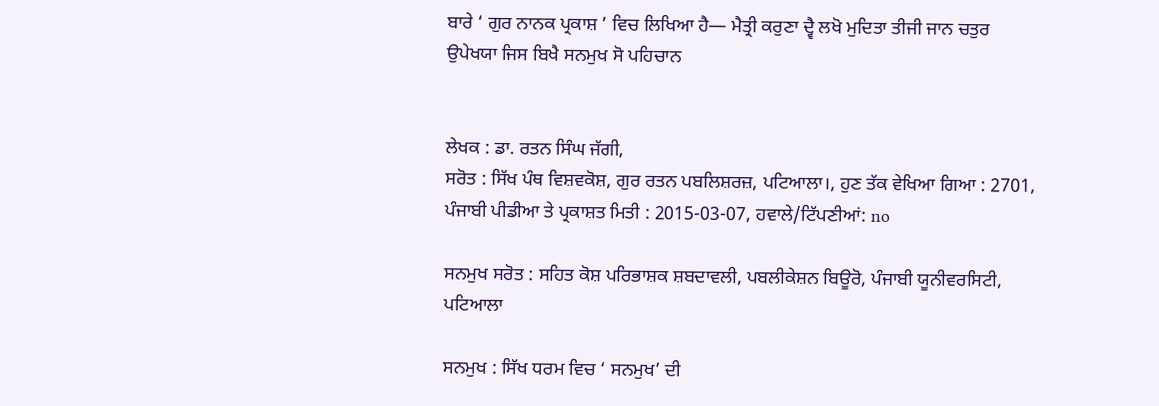ਬਾਰੇ ‘ ਗੁਰ ਨਾਨਕ ਪ੍ਰਕਾਸ਼ ’ ਵਿਚ ਲਿਖਿਆ ਹੈ— ਮੈਤ੍ਰੀ ਕਰੁਣਾ ਦ੍ਵੈ ਲਖੋ ਮੁਦਿਤਾ ਤੀਜੀ ਜਾਨ ਚਤੁਰ ਉਪੇਖਯਾ ਜਿਸ ਬਿਖੈ ਸਨਮੁਖ ਸੋ ਪਹਿਚਾਨ


ਲੇਖਕ : ਡਾ. ਰਤਨ ਸਿੰਘ ਜੱਗੀ,
ਸਰੋਤ : ਸਿੱਖ ਪੰਥ ਵਿਸ਼ਵਕੋਸ਼, ਗੁਰ ਰਤਨ ਪਬਲਿਸ਼ਰਜ਼, ਪਟਿਆਲਾ।, ਹੁਣ ਤੱਕ ਵੇਖਿਆ ਗਿਆ : 2701, ਪੰਜਾਬੀ ਪੀਡੀਆ ਤੇ ਪ੍ਰਕਾਸ਼ਤ ਮਿਤੀ : 2015-03-07, ਹਵਾਲੇ/ਟਿੱਪਣੀਆਂ: no

ਸਨਮੁਖ ਸਰੋਤ : ਸਹਿਤ ਕੋਸ਼ ਪਰਿਭਾਸ਼ਕ ਸ਼ਬਦਾਵਲੀ, ਪਬਲੀਕੇਸ਼ਨ ਬਿਊਰੋ, ਪੰਜਾਬੀ ਯੂਨੀਵਰਸਿਟੀ, ਪਟਿਆਲਾ

ਸਨਮੁਖ : ਸਿੱਖ ਧਰਮ ਵਿਚ ‘ ਸਨਮੁਖ’ ਦੀ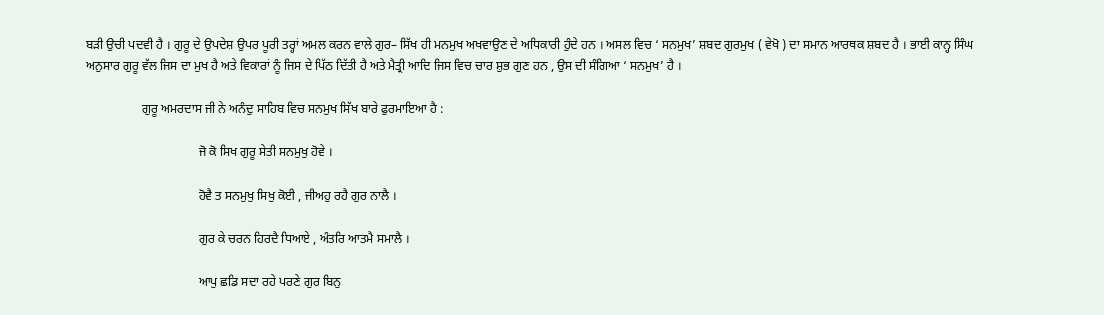ਬੜੀ ਉਚੀ ਪਦਵੀ ਹੈ । ਗੁਰੂ ਦੇ ਉਪਦੇਸ਼ ਉਪਰ ਪੂਰੀ ਤਰ੍ਹਾਂ ਅਮਲ ਕਰਨ ਵਾਲੇ ਗੁਰ– ਸਿੱਖ ਹੀ ਮਨਮੁਖ ਅਖਵਾਉਣ ਦੇ ਅਧਿਕਾਰੀ ਹੁੰਦੇ ਹਨ । ਅਸਲ ਵਿਚ ‘ ਸਨਮੁਖ’ ਸ਼ਬਦ ਗੁਰਮੁਖ ( ਵੇਖੋ ) ਦਾ ਸਮਾਨ ਆਰਥਕ ਸ਼ਬਦ ਹੈ । ਭਾਈ ਕਾਨ੍ਹ ਸਿੰਘ ਅਨੁਸਾਰ ਗੁਰੂ ਵੱਲ ਜਿਸ ਦਾ ਮੁਖ ਹੈ ਅਤੇ ਵਿਕਾਰਾਂ ਨੂੰ ਜਿਸ ਦੇ ਪਿੱਠ ਦਿੱਤੀ ਹੈ ਅਤੇ ਮੈਤ੍ਰੀ ਆਦਿ ਜਿਸ ਵਿਚ ਚਾਰ ਸ਼ੁਭ ਗੁਣ ਹਨ , ਉਸ ਦੀ ਸੰਗਿਆ ‘ ਸਨਮੁਖ’ ਹੈ ।

                  ਗੁਰੂ ਅਮਰਦਾਸ ਜੀ ਨੇ ਅਨੰਦੁ ਸਾਹਿਬ ਵਿਚ ਸਨਮੁਖ ਸਿੱਖ ਬਾਰੇ ਫੁਰਮਾਇਆ ਹੈ :

                                    ਜੋ ਕੋ ਸਿਖ ਗੁਰੂ ਸੇਤੀ ਸਨਮੁਖੁ ਹੋਵੇ ।

                                    ਹੋਵੈ ਤ ਸਨਮੁਖੁ ਸਿਖੁ ਕੋਈ , ਜੀਅਹੁ ਰਹੈ ਗੁਰ ਨਾਲੈ ।

                                    ਗੁਰ ਕੇ ਚਰਨ ਹਿਰਦੈ ਧਿਆਏ , ਅੰਤਰਿ ਆਤਮੈ ਸਮਾਲੈ ।

                                    ਆਪੁ ਛਡਿ ਸਦਾ ਰਹੇ ਪਰਣੇ ਗੁਰ ਬਿਨੁ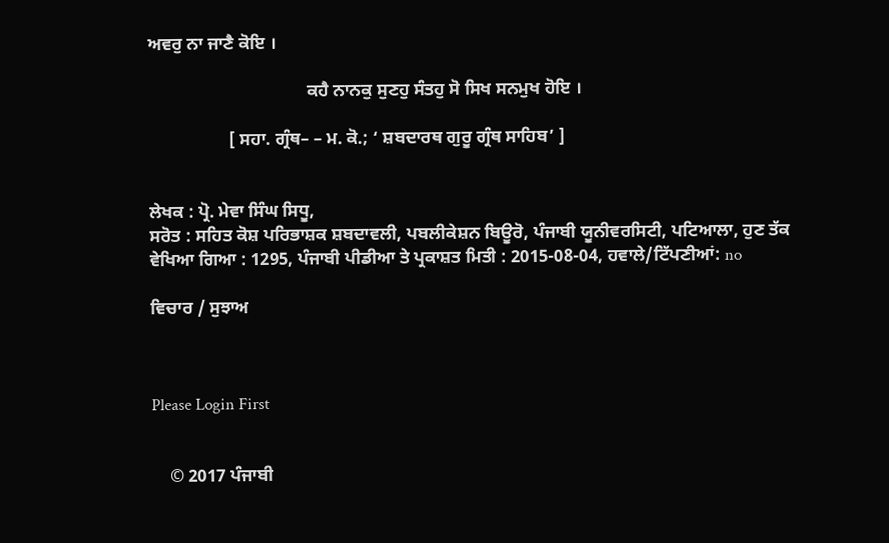ਅਵਰੁ ਨਾ ਜਾਣੈ ਕੋਇ ।

                                    ਕਹੈ ਨਾਨਕੁ ਸੁਣਹੁ ਸੰਤਹੁ ਸੋ ਸਿਖ ਸਨਮੁਖ ਹੋਇ ।

                  [ ਸਹਾ. ਗ੍ਰੰਥ– – ਮ. ਕੋ.; ‘ ਸ਼ਬਦਾਰਥ ਗੁਰੂ ਗ੍ਰੰਥ ਸਾਹਿਬ’ ]


ਲੇਖਕ : ਪ੍ਰੋ. ਮੇਵਾ ਸਿੰਘ ਸਿਧੂ,
ਸਰੋਤ : ਸਹਿਤ ਕੋਸ਼ ਪਰਿਭਾਸ਼ਕ ਸ਼ਬਦਾਵਲੀ, ਪਬਲੀਕੇਸ਼ਨ ਬਿਊਰੋ, ਪੰਜਾਬੀ ਯੂਨੀਵਰਸਿਟੀ, ਪਟਿਆਲਾ, ਹੁਣ ਤੱਕ ਵੇਖਿਆ ਗਿਆ : 1295, ਪੰਜਾਬੀ ਪੀਡੀਆ ਤੇ ਪ੍ਰਕਾਸ਼ਤ ਮਿਤੀ : 2015-08-04, ਹਵਾਲੇ/ਟਿੱਪਣੀਆਂ: no

ਵਿਚਾਰ / ਸੁਝਾਅ



Please Login First


    © 2017 ਪੰਜਾਬੀ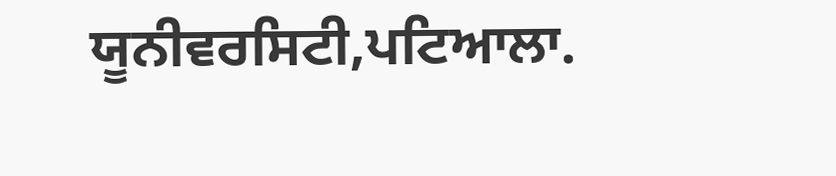ਯੂਨੀਵਰਸਿਟੀ,ਪਟਿਆਲਾ.